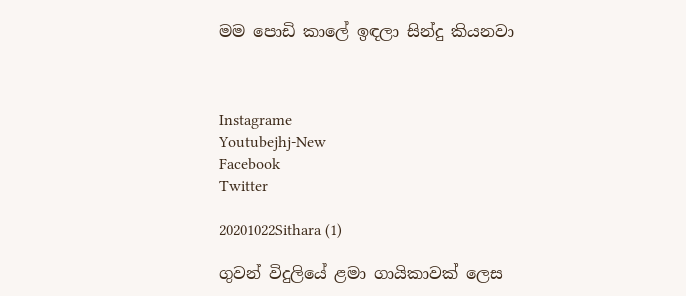මම පොඩි කාලේ ඉඳලා සින්දු කියනවා



Instagrame
Youtubejhj-New
Facebook
Twitter

20201022Sithara (1)

ගුවන් විදුලියේ ළමා ගායිකාවක් ලෙස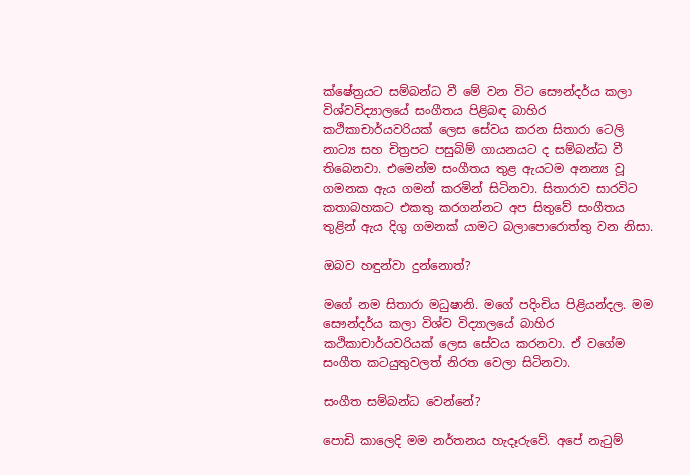ක්ෂේත්‍රයට සම්බන්ධ වී මේ වන විට සෞන්දර්ය කලා විශ්වවිද්‍යාලයේ සංගීතය පිළිබඳ බාහිර කථිකාචාර්යවරියක් ලෙස සේවය කරන සිතාරා ටෙලි නාට්‍ය සහ චිත්‍රපට පසුබිම් ගායනයට ද සම්බන්ධ වී තිබෙනවා. එමෙන්ම සංගීතය තුළ ඇයටම අනන්‍ය වූ ගමනක ඇය ගමන් කරමින් සිටිනවා. සිතාරාව සාරවිට කතාබහකට එකතු කරගන්නට අප සිතුවේ සංගීතය තුළින් ඇය දිගු ගමනක් යාමට බලාපොරොත්තු වන නිසා.

ඔබව හඳුන්වා දුන්නොත්?

මගේ නම සිතාරා මධුෂානි. මගේ පදිංචිය පිළියන්දල. මම සෞන්දර්ය කලා විශ්ව විද්‍යාලයේ බාහිර කථිකාචාර්යවරියක් ලෙස සේවය කරනවා. ඒ වගේම සංගීත කටයුතුවලත් නිරත වෙලා සිටිනවා.

සංගීත සම්බන්ධ වෙන්නේ?

පොඩි කාලෙදි මම නර්තනය හැදෑරුවේ. අපේ නැටුම්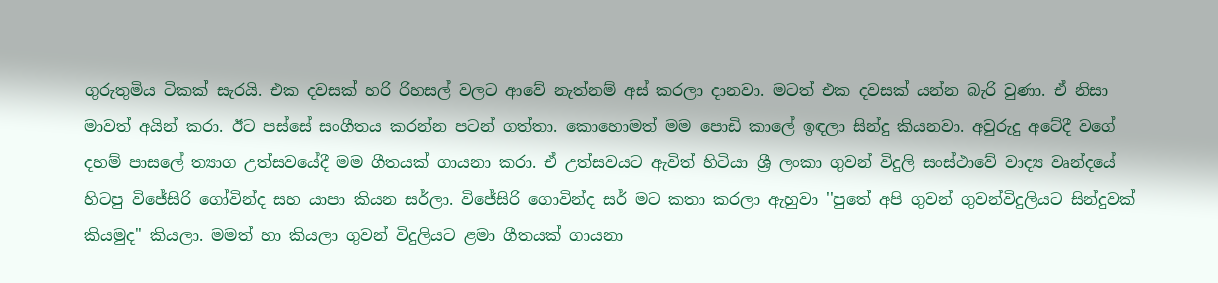ගුරුතුමිය ටිකක් සැරයි. එක දවසක් හරි රිහසල් වලට ආවේ නැත්නම් අස් කරලා දානවා. මටත් එක දවසක් යන්න බැරි වුණා. ඒ නිසා මාවත් අයින් කරා. ඊට පස්සේ සංගීතය කරන්න පටන් ගත්තා. කොහොමත් මම පොඩි කාලේ ඉඳලා සින්දු කියනවා. අවුරුදු අටේදී වගේ දහම් පාසලේ ත්‍යාග උත්සවයේදී මම ගීතයක් ගායනා කරා. ඒ උත්සවයට ඇවිත් හිටියා ශ්‍රී ලංකා ගුවන් විදුලි සංස්ථාවේ වාද්‍ය වෘන්දයේ හිටපු විජේසිරි ගෝවින්ද සහ යාපා කියන සර්ලා. විජේසිරි ගොවින්ද සර් මට කතා කරලා ඇහුවා ''පුතේ අපි ගුවන් ගුවන්විදුලියට සින්දුවක් කියමුද" කියලා. මමත් හා කියලා ගුවන් විදුලියට ළමා ගීතයක් ගායනා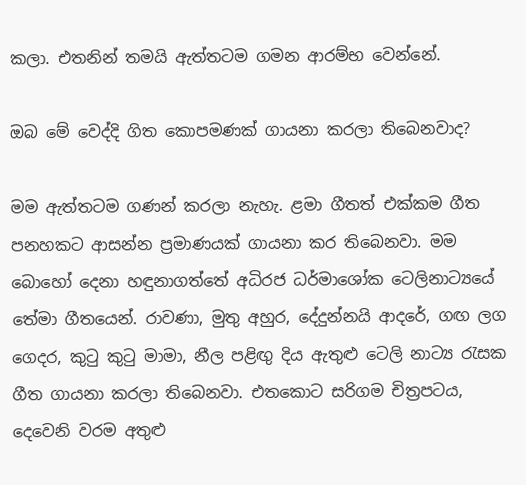කලා. එතනින් තමයි ඇත්තටම ගමන ආරම්භ වෙන්නේ.

ඔබ මේ වෙද්දි ගිත කොපමණක් ගායනා කරලා තිබෙනවාද?

මම ඇත්තටම ගණන් කරලා නැහැ. ළමා ගීතත් එක්කම ගීත පනහකට ආසන්න ප්‍රමාණයක් ගායනා කර තිබෙනවා. මම බොහෝ දෙනා හඳුනාගත්තේ අධිරජ ධර්මාශෝක ටෙලිනාට්‍යයේ තේමා ගීතයෙන්. රාවණා, මුතු අහුර, දේදුන්නයි ආදරේ, ගඟ ලග ගෙදර, කුටු කුටු මාමා, නීල පළිඟු දිය ඇතුළු ටෙලි නාට්‍ය රැසක ගීත ගායනා කරලා තිබෙනවා. එතකොට සරිගම චිත්‍රපටය, දෙවෙනි වරම අතුළු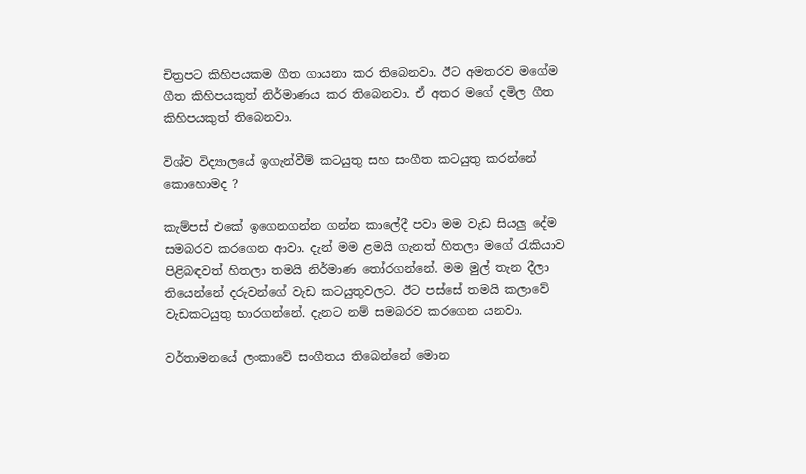චිත්‍රපට කිහිපයකම ගීත ගායනා කර තිබෙනවා. ඊට අමතරව මගේම ගීත කිහිපයකුත් නිර්මාණය කර තිබෙනවා. ඒ අතර මගේ දමිල ගීත කිහිපයකුත් තිබෙනවා.

විශ්ව විද්‍යාලයේ ඉගැන්වීම් කටයුතු සහ සංගීත කටයුතු කරන්නේ කොහොමද ?

කැම්පස් එකේ ඉගෙනගන්න ගන්න කාලේදී පවා මම වැඩ සියලු දේම සමබරව කරගෙන ආවා. දැන් මම ළමයි ගැනත් හිතලා මගේ රැකියාව පිළිබඳවත් හිතලා තමයි නිර්මාණ තෝරගන්නේ. මම මුල් තැන දීලා තියෙන්නේ දරුවන්ගේ වැඩ කටයුතුවලට. ඊට පස්සේ තමයි කලාවේ වැඩකටයුතු භාරගන්නේ. දැනට නම් සමබරව කරගෙන යනවා.

වර්තාමනයේ ලංකාවේ සංගීතය තිබෙන්නේ මොන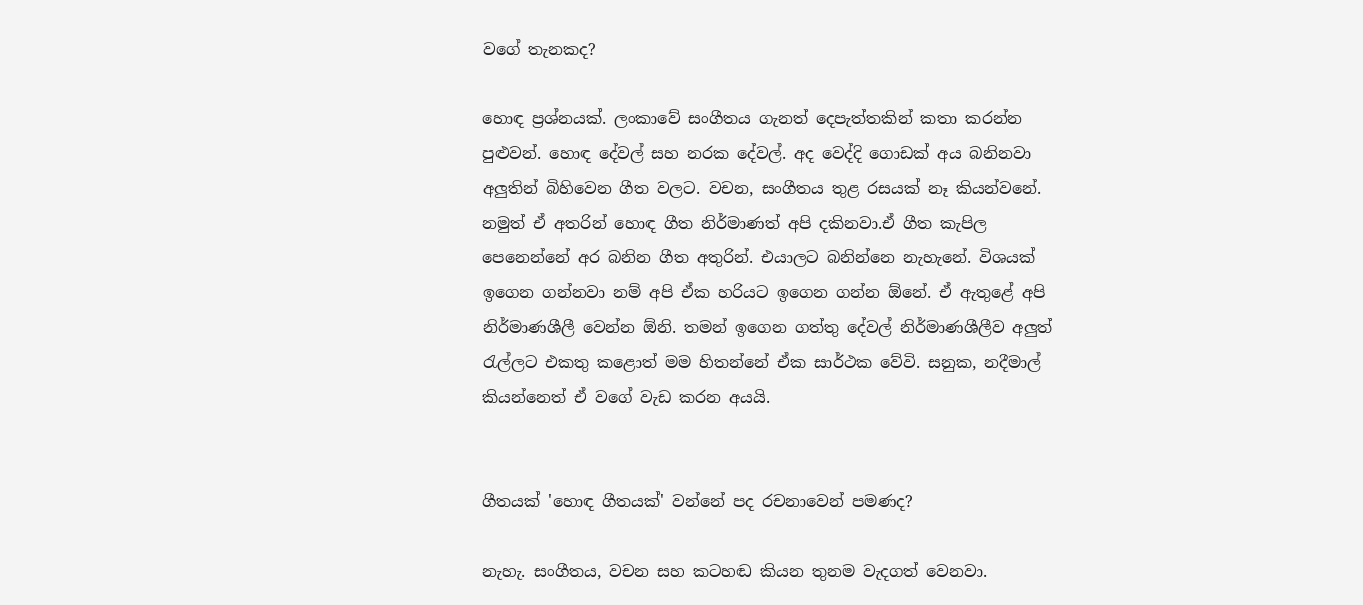වගේ තැනකද?

හොඳ ප්‍රශ්නයක්. ලංකාවේ සංගීතය ගැනත් දෙපැත්තකින් කතා කරන්න පුළුවන්. හොඳ දේවල් සහ නරක දේවල්. අද වෙද්දි ගොඩක් අය බනිනවා අලුතින් බිහිවෙන ගීත වලට. වචන, සංගීතය තුළ රසයක් නෑ කියන්වනේ. නමුත් ඒ අතරින් හොඳ ගීත නිර්මාණත් අපි දකිනවා.ඒ ගීත කැපිල පෙනෙන්නේ අර බනින ගීත අතුරින්. එයාලට බනින්නෙ නැහැනේ. විශයක් ඉගෙන ගන්නවා නම් අපි ඒක හරියට ඉගෙන ගන්න ඕනේ. ඒ ඇතුළේ අපි නිර්මාණශීලී වෙන්න ඕනි. තමන් ඉගෙන ගත්තු දේවල් නිර්මාණශීලීව අලුත් රැල්ලට එකතු කළොත් මම හිතන්නේ ඒක සාර්ථක වේවි. සනුක, නදීමාල් කියන්නෙත් ඒ වගේ වැඩ කරන අයයි.


ගීතයක් 'හොඳ ගීතයක්' වන්නේ පද රචනාවෙන් පමණද?

නැහැ. සංගීතය, වචන සහ කටහඬ කියන තුනම වැදගත් වෙනවා.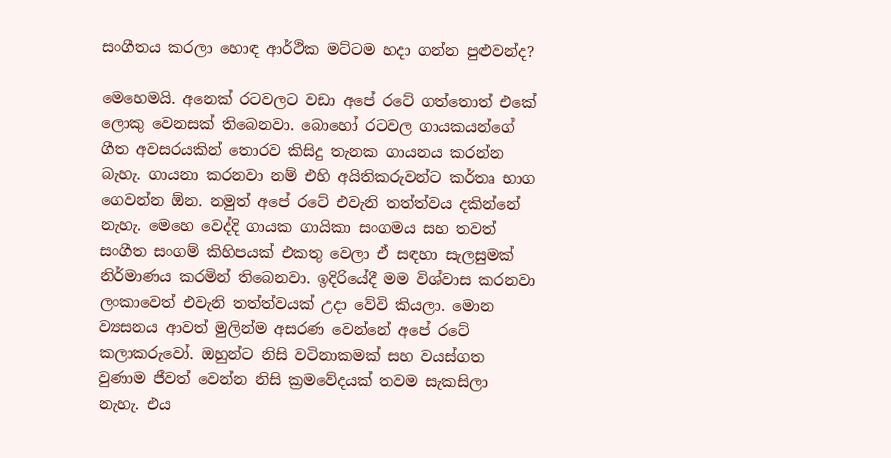සංගීතය කරලා හොඳ ආර්ථික මට්ටම හදා ගන්න පුළුවන්ද?

මෙහෙමයි. අනෙක් රටවලට වඩා අපේ රටේ ගත්තොත් එකේ ලොකු වෙනසක් තිබෙනවා. බොහෝ රටවල ගායකයන්ගේ ගීත අවසරයකින් තොරව කිසිදු තැනක ගායනය කරන්න බැහැ. ගායනා කරනවා නම් එහි අයිතිකරුවන්ට කර්තෘ භාග ගෙවන්න ඕන. නමුත් අපේ රටේ එවැනි තත්ත්වය දකින්නේ නැහැ. මෙහෙ වෙද්දි ගායක ගායිකා සංගමය සහ තවත් සංගීත සංගම් කිහිපයක් එකතු වෙලා ඒ සඳහා සැලසුමක් නිර්මාණය කරමින් තිබෙනවා. ඉදිරියේදී මම විශ්වාස කරනවා ලංකාවෙත් එවැනි තත්ත්වයක් උදා වේවි කියලා. මොන ව්‍යසනය ආවත් මුලින්ම අසරණ වෙන්නේ අපේ රටේ කලාකරුවෝ. ඔහුන්ට නිසි වටිනාකමක් සහ වයස්ගත වුණාම ජීවත් වෙන්න නිසි ක්‍රමවේදයක් තවම සැකසිලා නැහැ. එය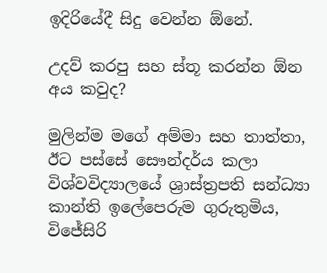ඉදිරියේදී සිදු වෙන්න ඕනේ.

උදව් කරපු සහ ස්තූ කරන්න ඕන අය කවුද?

මුලින්ම මගේ අම්මා සහ තාත්තා, ඊට පස්සේ සෞන්දර්ය කලා විශ්වවිද්‍යාලයේ ශ්‍රාස්ත්‍රපති සන්ධ්‍යා කාන්ති ඉලේපෙරුම ගුරුතුමිය, විජේසිරි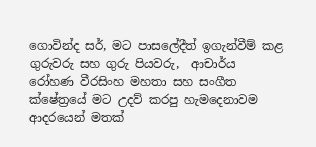ගොවින්ද සර්, මට පාසලේදීත් ඉගැන්වීම් කළ ගුරුවරු සහ ගුරු පියවරු,  ආචාර්ය රෝහණ වීරසිංහ මහතා සහ සංගීත ක්ෂේත්‍රයේ මට උදව් කරපු හැමදෙනාවම ආදරයෙන් මතක්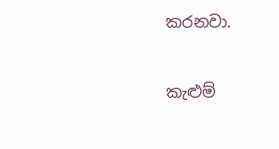කරනවා.

කැළුම්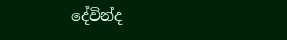දේවින්ද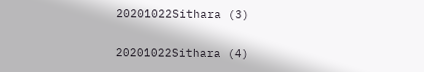20201022Sithara (3)

20201022Sithara (4)